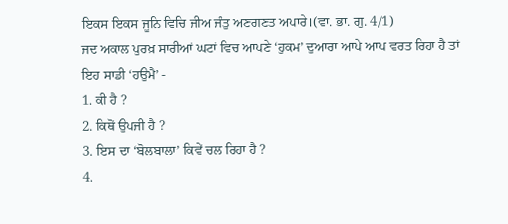ਇਕਸ ਇਕਸ ਜੂਨਿ ਵਿਚਿ ਜੀਅ ਜੰਤੁ ਅਣਗਣਤ ਅਪਾਰੇ।(ਵਾ. ਭਾ. ਗੁ. 4/1)
ਜਦ ਅਕਾਲ ਪੁਰਖ਼ ਸਾਰੀਆਂ ਘਟਾਂ ਵਿਚ ਆਪਣੇ ‘ਹੁਕਮ’ ਦੁਆਰਾ ਆਪੇ ਆਪ ਵਰਤ ਰਿਹਾ ਹੈ ਤਾਂ ਇਹ ਸਾਡੀ ‘ਹਉਮੈ’ -
1. ਕੀ ਹੈ ?
2. ਕਿਥੋਂ ਉਪਜੀ ਹੈ ?
3. ਇਸ ਦਾ ‘ਬੋਲਬਾਲਾ’ ਕਿਵੇਂ ਚਲ ਰਿਹਾ ਹੈ ?
4.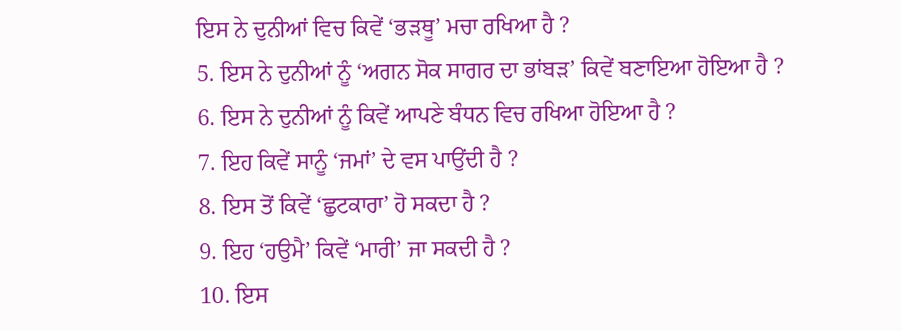ਇਸ ਨੇ ਦੁਨੀਆਂ ਵਿਚ ਕਿਵੇਂ ‘ਭੜਥੂ’ ਮਚਾ ਰਖਿਆ ਹੈ ?
5. ਇਸ ਨੇ ਦੁਨੀਆਂ ਨੂੰ ‘ਅਗਨ ਸੋਕ ਸਾਗਰ ਦਾ ਭਾਂਬੜ’ ਕਿਵੇਂ ਬਣਾਇਆ ਹੋਇਆ ਹੈ ?
6. ਇਸ ਨੇ ਦੁਨੀਆਂ ਨੂੰ ਕਿਵੇਂ ਆਪਣੇ ਬੰਧਨ ਵਿਚ ਰਖਿਆ ਹੋਇਆ ਹੈ ?
7. ਇਹ ਕਿਵੇਂ ਸਾਨੂੰ ‘ਜਮਾਂ’ ਦੇ ਵਸ ਪਾਉਂਦੀ ਹੈ ?
8. ਇਸ ਤੋਂ ਕਿਵੇਂ ‘ਛੁਟਕਾਰਾ’ ਹੋ ਸਕਦਾ ਹੈ ?
9. ਇਹ ‘ਹਉਮੈ’ ਕਿਵੇਂ ‘ਮਾਰੀ’ ਜਾ ਸਕਦੀ ਹੈ ?
10. ਇਸ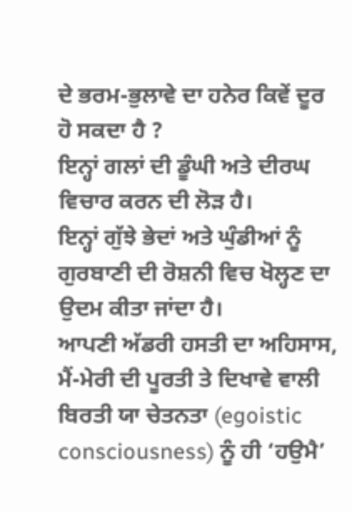ਦੇ ਭਰਮ-ਭੁਲਾਵੇ ਦਾ ਹਨੇਰ ਕਿਵੇਂ ਦੂਰ ਹੋ ਸਕਦਾ ਹੈ ?
ਇਨ੍ਹਾਂ ਗਲਾਂ ਦੀ ਡੂੰਘੀ ਅਤੇ ਦੀਰਘ ਵਿਚਾਰ ਕਰਨ ਦੀ ਲੋੜ ਹੈ।
ਇਨ੍ਹਾਂ ਗੁੱਝੇ ਭੇਦਾਂ ਅਤੇ ਘੁੰਡੀਆਂ ਨੂੰ ਗੁਰਬਾਣੀ ਦੀ ਰੋਸ਼ਨੀ ਵਿਚ ਖੋਲ੍ਹਣ ਦਾ ਉਦਮ ਕੀਤਾ ਜਾਂਦਾ ਹੈ।
ਆਪਣੀ ਅੱਡਰੀ ਹਸਤੀ ਦਾ ਅਹਿਸਾਸ, ਮੈਂ-ਮੇਰੀ ਦੀ ਪੂਰਤੀ ਤੇ ਦਿਖਾਵੇ ਵਾਲੀ ਬਿਰਤੀ ਯਾ ਚੇਤਨਤਾ (egoistic consciousness) ਨੂੰ ਹੀ ‘ਹਉਮੈ’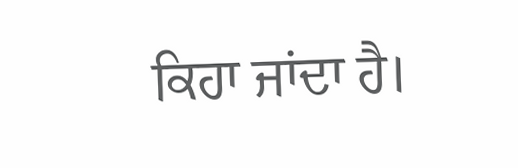ਕਿਹਾ ਜਾਂਦਾ ਹੈ।